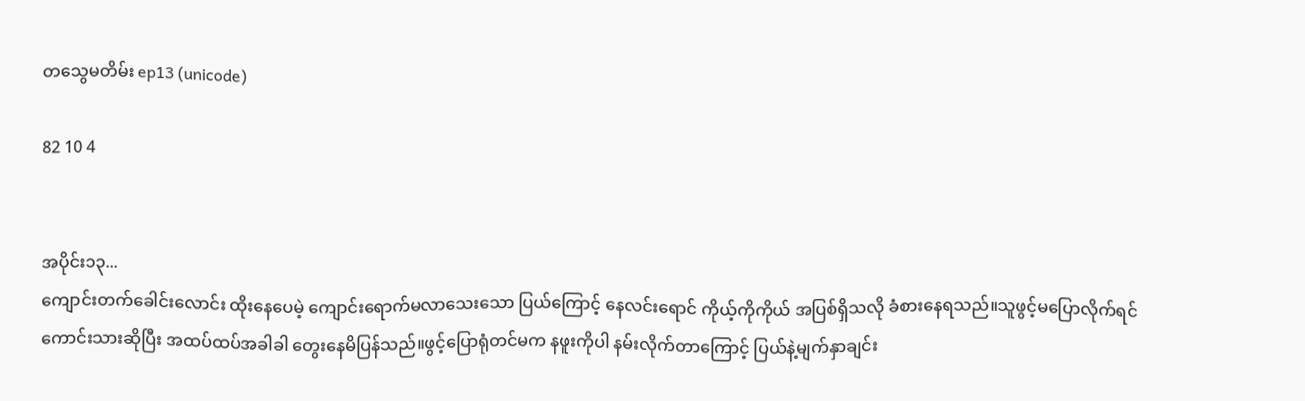တသွေမတိမ်း ep13 (unicode)

82 10 4


အပိုင်း၁၃...
ကျောင်းတက်ခေါင်းလောင်း ထိုးနေပေမဲ့ ကျောင်းရောက်မလာသေးသော ပြယ်ကြောင့် နေလင်းရောင် ကိုယ့်ကိုကိုယ် အပြစ်ရှိသလို ခံစားနေရသည်။သူဖွင့်မပြောလိုက်ရင် ကောင်းသားဆိုပြီး အထပ်ထပ်အခါခါ တွေးနေမိပြန်သည်။ဖွင့်ပြောရုံတင်မက နဖူးကိုပါ နမ်းလိုက်တာကြောင့် ပြယ်နဲ့မျက်နှာချင်း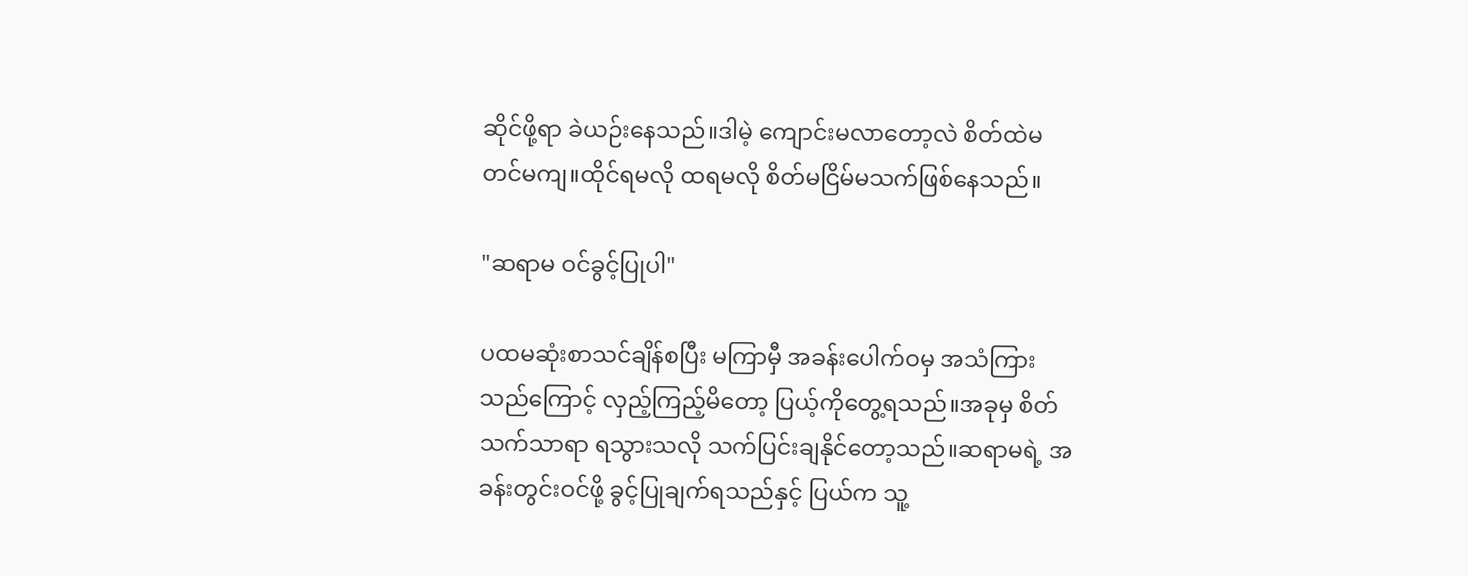ဆိုင်ဖို့ရာ ခဲယဉ်းနေသည်။ဒါမဲ့ ကျောင်းမလာတော့လဲ စိတ်ထဲမတင်မကျ။ထိုင်ရမလို ထရမလို စိတ်မငြိမ်မသက်ဖြစ်နေသည်။

"ဆရာမ ဝင်ခွင့်ပြုပါ"

ပထမဆုံးစာသင်ချိန်စပြီး မကြာမှီ အခန်းပေါက်ဝမှ အသံကြားသည်ကြောင့် လှည့်ကြည့်မိတော့ ပြယ့်ကိုတွေ့ရသည်။အခုမှ စိတ်သက်သာရာ ရသွားသလို သက်ပြင်းချနိုင်တော့သည်။ဆရာမရဲ့ အခန်းတွင်းဝင်ဖို့ ခွင့်ပြုချက်ရသည်နှင့် ပြယ်က သူ့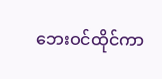ဘေးဝင်ထိုင်ကာ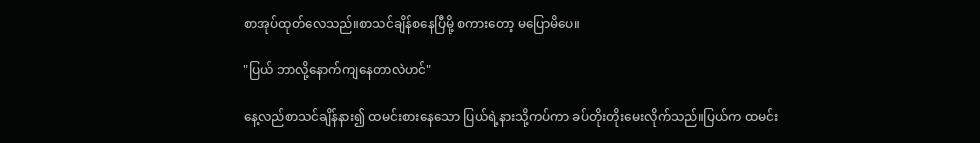စာအုပ်ထုတ်လေသည်။စာသင်ချိန်စနေပြီမို့ စကားတော့ မပြောမိပေ။

"ပြယ် ဘာလို့နောက်ကျနေတာလဲဟင်"

နေ့လည်စာသင်ချိန်နား၍ ထမင်းစားနေသော ပြယ်ရဲ့နားသို့ကပ်ကာ ခပ်တိုးတိုးမေးလိုက်သည်။ပြယ်က ထမင်း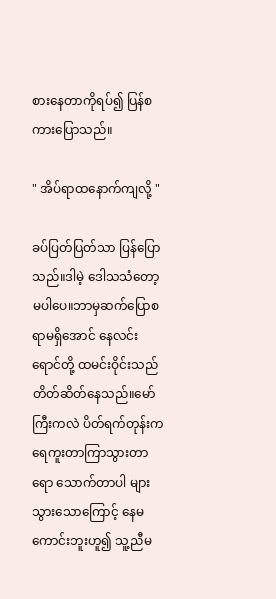စားနေတာကိုရပ်၍ ပြန်စကားပြောသည်။

" အိပ်ရာထနောက်ကျလို့ "

ခပ်ပြတ်ပြတ်သာ ပြန်ပြောသည်။ဒါမဲ့ ဒေါသသံတော့မပါပေ။ဘာမှဆက်ပြောစရာမရှိအောင် နေလင်းရောင်တို့ ထမင်းဝိုင်းသည် တိတ်ဆိတ်နေသည်။မော်ကြီးကလဲ ပိတ်ရက်တုန်းက ရေကူးတာကြာသွားတာရော သောက်တာပါ များသွားသောကြောင့် နေမကောင်းဘူးဟူ၍ သူ့ညီမ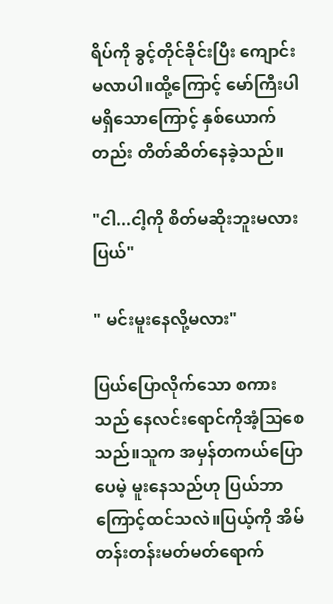ရိပ်ကို ခွင့်တိုင်ခိုင်းပြီး ကျောင်းမလာပါ။ထို့ကြောင့် မော်ကြီးပါမရှိသောကြောင့် နှစ်ယောက်တည်း တိတ်ဆိတ်နေခဲ့သည်။

"ငါ...ငါ့ကို စိတ်မဆိုးဘူးမလား ပြယ်"

" မင်းမူးနေလို့မလား"

ပြယ်ပြောလိုက်သော စကားသည် နေလင်းရောင်ကိုအံ့သြစေသည်။သူက အမှန်တကယ်ပြောပေမဲ့ မူးနေသည်ဟု ပြယ်ဘာကြောင့်ထင်သလဲ။ပြယ့်ကို အိမ်တန်းတန်းမတ်မတ်ရောက်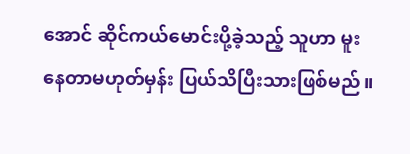အောင် ဆိုင်ကယ်မောင်းပို့ခဲ့သည့် သူဟာ မူးနေတာမဟုတ်မှန်း ပြယ်သိပြီးသားဖြစ်မည်။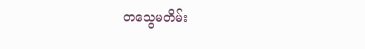တသွေမတိမ်း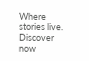Where stories live. Discover now